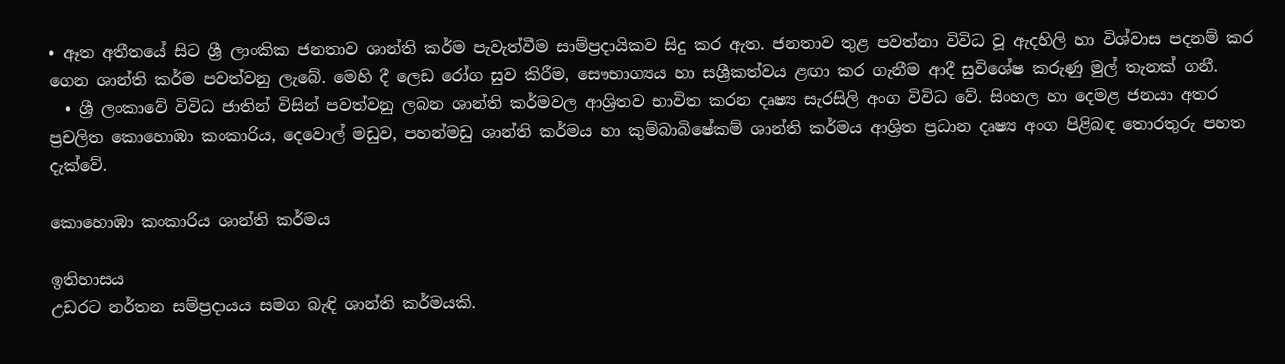• ඈත අතීතයේ සිට ශ්‍රී ලාංකික ජනතාව ශාන්ති කර්ම පැවැත්වීම සාම්ප්‍රදායිකව සිදු කර ඇත. ජනතාව තුළ පවත්නා විවිධ වූ ඇදහිලි හා විශ්වාස පදනම් කර ගෙන ශාන්ති කර්ම පවත්වනු ලැබේ. මෙහි දී ලෙඩ රෝග සුව කිරීම, සෞභාග්‍යය හා සශ්‍රීකත්වය ළඟා කර ගැනීම ආදී සුවිශේෂ කරුණු මුල් තැනක් ගනී.
  • ශ්‍රී ලංකාවේ විවිධ ජාතින් විසින් පවත්වනු ලබන ශාන්ති කර්මවල ආශ්‍රිතව භාවිත කරන දෘෂ්‍ය සැරසිලි අංග විවිධ වේ. සිංහල හා දෙමළ ජනයා අතර ප්‍රචලිත කොහොඹා කංකාරිය, දෙවොල් මඩුව, පහන්මඩු ශාන්ති කර්මය හා කුම්බාබිෂේකම් ශාන්ති කර්මය ආශ්‍රිත ප්‍රධාන දෘෂ්‍ය අංග පිළිබඳ තොරතුරු පහත දැක්වේ.

කොහොඹා කංකාරිය ශාන්ති කර්මය

ඉතිහාසය
උඩරට නර්තන සම්ප්‍රදායය සමග බැඳි ශාන්ති කර්මයකි.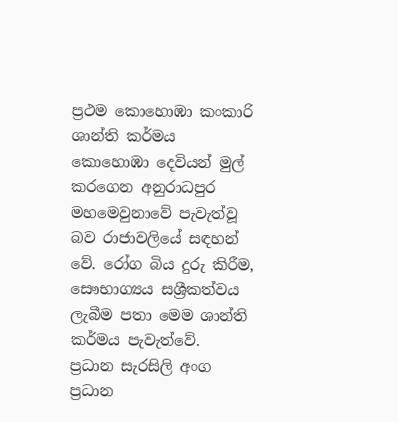ප්‍රථම කොහොඹා කංකාරි ශාන්ති කර්මය කොහොඹා දෙවියන් මුල් කරගෙන අනුරාධපුර මහමෙවුනාවේ පැවැත්වූ බව රාජාවලියේ සඳහන් වේ. රෝග බිය දුරු කිරීම, සෞභාග්‍යය සශ්‍රීකත්වය ලැබීම පතා මෙම ශාන්ති කර්මය පැවැත්වේ.
ප්‍රධාන සැරසිලි අංග
ප්‍රධාන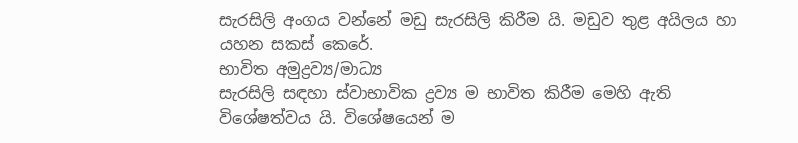සැරසිලි අංගය වන්නේ මඩු සැරසිලි කිරීම යි. මඩුව තුළ අයිලය හා යහන සකස් කෙරේ.
භාවිත අමුද්‍රව්‍ය/මාධ්‍ය
සැරසිලි සඳහා ස්වාභාවික ද්‍රව්‍ය ම භාවිත කිරීම මෙහි ඇති විශේෂත්වය යි. විශේෂයෙන් ම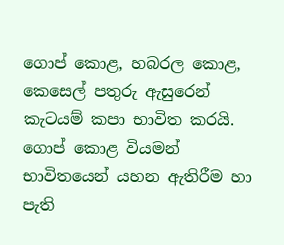ගොප් කොළ, හබරල කොළ, කෙසෙල් පතුරු ඇසුරෙන් කැටයම් කපා භාවිත කරයි. ගොප් කොළ වියමන් භාවිතයෙන් යහන ඇතිරීම හා පැති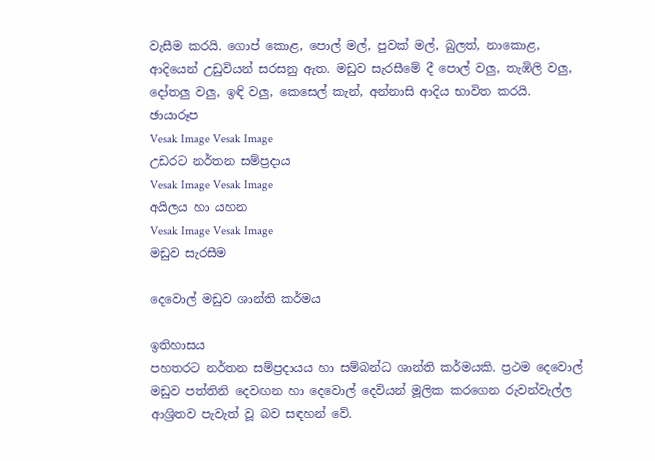වැසීම කරයි. ගොප් කොළ, පොල් මල්, පුවක් මල්, බුලත්, නාකොළ, ආදියෙන් උඩුවියන් සරසනු ඇත. මඩුව සැරසීමේ දී පොල් වලු, තැඹිලි වලු, දෝතලු වලු, ඉඳි වලු, කෙසෙල් කැන්, අන්නාසි ආදිය භාවිත කරයි.
ඡායාරූප
Vesak Image Vesak Image
උඩරට නර්තන සම්ප්‍රදාය
Vesak Image Vesak Image
අයිලය හා යහන
Vesak Image Vesak Image
මඩුව සැරසීම

දෙවොල් මඩුව ශාන්ති කර්මය

ඉතිහාසය
පහතරට නර්තන සම්ප්‍රදායය හා සම්බන්ධ ශාන්ති කර්මයකි. ප්‍රථම දෙවොල් මඩුව පත්තිනි දෙවඟන හා දෙවොල් දෙවියන් මූලික කරගෙන රුවන්වැල්ල ආශ්‍රිතව පැවැත් වූ බව සඳහන් වේ.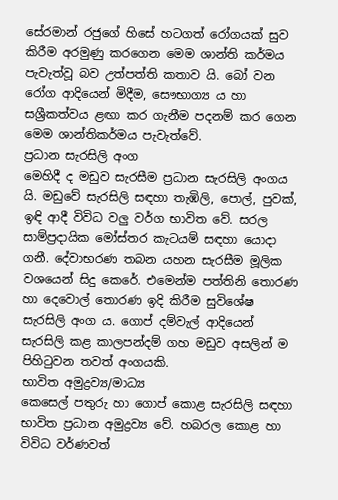සේරමාන් රජුගේ හිසේ හටගත් රෝගයක් සුව කිරීම අරමුණු කරගෙන මෙම ශාන්ති කර්මය පැවැත්වූ බව උත්පත්ති කතාව යි. බෝ වන රෝග ආදියෙන් මිදීම, සෞභාග්‍ය ය හා සශ්‍රීකත්වය ළඟා කර ගැනීම පදනම් කර ගෙන මෙම ශාන්තිකර්මය පැවැත්වේ.
ප්‍රධාන සැරසිලි අංග
මෙහිදී ද මඩුව සැරසීම ප්‍රධාන සැරසිලි අංගය යි. මඩුවේ සැරසිලි සඳහා තැඹිලි, පොල්, පුවක්, ඉඳි ආදී විවිධ වලු වර්ග භාවිත වේ. සරල සාම්ප්‍රදායික මෝස්තර කැටයම් සඳහා යොදා ගනී. දේවාභරණ තබන යහන සැරසීම මූලික වශයෙන් සිදු කෙරේ. එමෙන්ම පත්තිනි තොරණ හා දෙවොල් තොරණ ඉදි කිරීම සුවිශේෂ සැරසිලි අංග ය. ගොප් දම්වැල් ආදියෙන් සැරසිලි කළ කාලපන්දම් ගහ මඩුව අසලින් ම පිහිටුවන තවත් අංගයකි.
භාවිත අමුද්‍රව්‍ය/මාධ්‍ය
කෙසෙල් පතුරු හා ගොප් කොළ සැරසිලි සඳහා භාවිත ප්‍රධාන අමුද්‍රව්‍ය වේ. හබරල කොළ හා විවිධ වර්ණවත්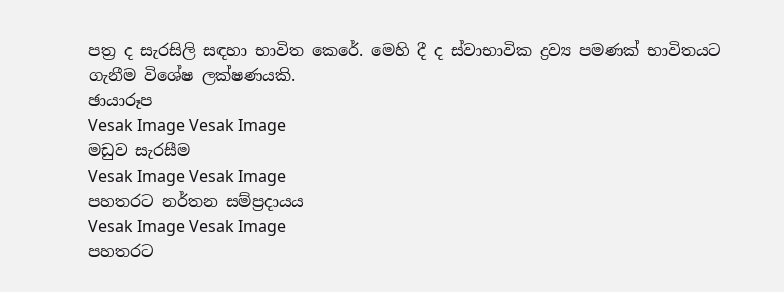පත්‍ර ද සැරසිලි සඳහා භාවිත කෙරේ. මෙහි දී ද ස්වාභාවික ද්‍රව්‍ය පමණක් භාවිතයට ගැනීම විශේෂ ලක්ෂණයකි.
ඡායාරූප
Vesak Image Vesak Image
මඩුව සැරසීම
Vesak Image Vesak Image
පහතරට නර්තන සම්ප්‍රදායය
Vesak Image Vesak Image
පහතරට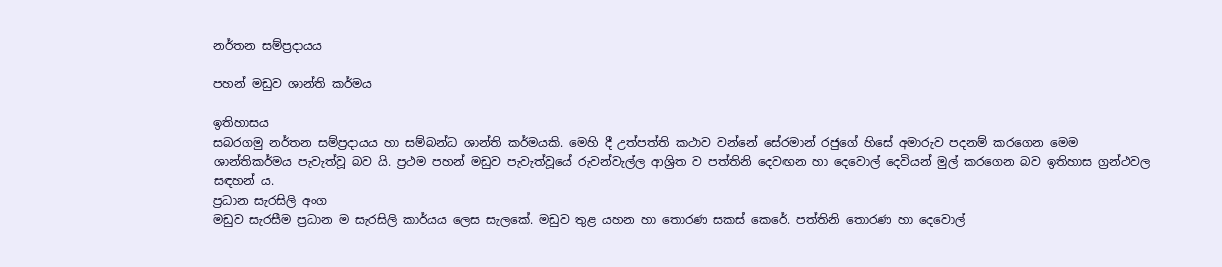නර්තන සම්ප්‍රදායය

පහන් මඩුව ශාන්ති කර්මය

ඉතිහාසය
සබරගමු නර්තන සම්ප්‍රදායය හා සම්බන්ධ ශාන්ති කර්මයකි. මෙහි දී උත්පත්ති කථාව වන්නේ සේරමාන් රජුගේ හිසේ අමාරුව පදනම් කරගෙන මෙම ශාන්තිකර්මය පැවැත්වූ බව යි. ප්‍රථම පහන් මඩුව පැවැත්වූයේ රුවන්වැල්ල ආශ්‍රිත ව පත්තිනි දෙවඟන හා දෙවොල් දෙවියන් මුල් කරගෙන බව ඉතිහාස ග්‍රන්ථවල සඳහන් ය.
ප්‍රධාන සැරසිලි අංග
මඩුව සැරසීම ප්‍රධාන ම සැරසිලි කාර්යය ලෙස සැලකේ. මඩුව තුළ යහන හා තොරණ සකස් කෙරේ. පත්තිනි තොරණ හා දෙවොල්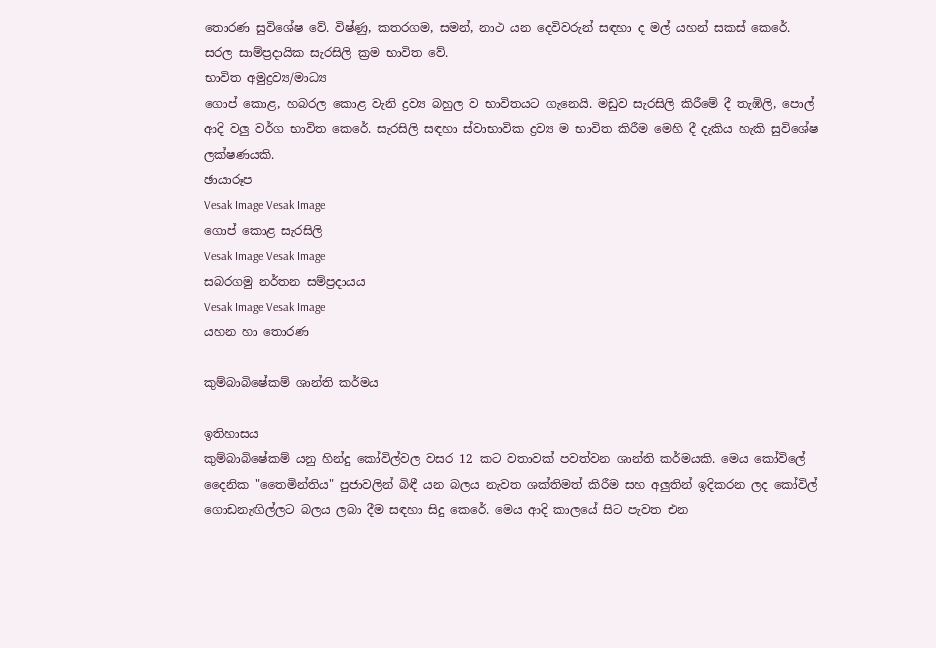තොරණ සුවිශේෂ වේ. විෂ්ණු, කතරගම, සමන්, නාථ යන දෙවිවරුන් සඳහා ද මල් යහන් සකස් කෙරේ. සරල සාම්ප්‍රදායික සැරසිලි ක්‍රම භාවිත වේ.
භාවිත අමුද්‍රව්‍ය/මාධ්‍ය
ගොප් කොළ, හබරල කොළ වැනි ද්‍රව්‍ය බහුල ව භාවිතයට ගැනෙයි. මඩුව සැරසිලි කිරීමේ දී තැඹිලි, පොල් ආදි වලු වර්ග භාවිත කෙරේ. සැරසිලි සඳහා ස්වාභාවික ද්‍රව්‍ය ම භාවිත කිරීම මෙහි දී දැකිය හැකි සුවිශේෂ ලක්ෂණයකි.
ඡායාරූප
Vesak Image Vesak Image
ගොප් කොළ සැරසිලි
Vesak Image Vesak Image
සබරගමු නර්තන සම්ප්‍රදායය
Vesak Image Vesak Image
යහන හා තොරණ

කුම්බාබිෂේකම් ශාන්ති කර්මය

ඉතිහාසය
කුම්බාබිෂේකම් යනු හින්දු කෝවිල්වල වසර 12 කට වතාවක් පවත්වන ශාන්ති කර්මයකි. මෙය කෝවිලේ දෛනික "තෛමින්තිය" පුජාවලින් බිඳී යන බලය නැවත ශක්තිමත් කිරීම සහ අලුතින් ඉදිකරන ලද කෝවිල් ගොඩනැඟිල්ලට බලය ලබා දීම සඳහා සිදු කෙරේ. මෙය ආදි කාලයේ සිට පැවත එන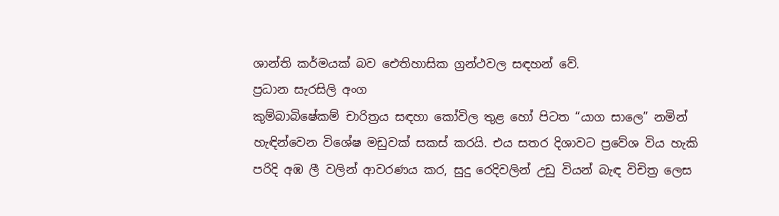ශාන්ති කර්මයක් බව ඓතිහාසික ග්‍රන්ථවල සඳහන් වේ.
ප්‍රධාන සැරසිලි අංග
කුම්බාබිෂේකම් චාරිත්‍රය සඳහා කෝවිල තුළ හෝ පිටත “යාග සාලෙ” නමින් හැඳින්වෙන විශේෂ මඩුවක් සකස් කරයි. එය සතර දිශාවට ප්‍රවේශ විය හැකි පරිදි අඹ ලී වලින් ආවරණය කර, සුදු රෙදිවලින් උඩු වියන් බැඳ විචිත්‍ර ලෙස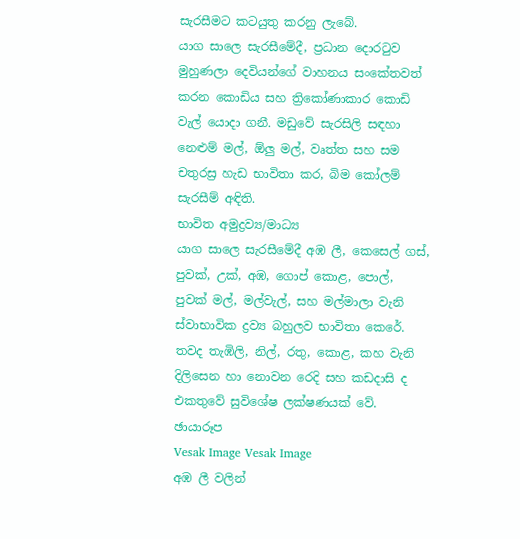සැරසීමට කටයුතු කරනු ලැබේ.
යාග සාලෙ සැරසීමේදී, ප්‍රධාන දොරටුව මුහුණලා දෙවියන්ගේ වාහනය සංකේතවත් කරන කොඩිය සහ ත්‍රිකෝණාකාර කොඩි වැල් යොදා ගනී. මඩුවේ සැරසිලි සඳහා නෙළුම් මල්, ඕලු මල්, වෘත්ත සහ සම චතුරස්‍ර හැඩ භාවිතා කර, බිම කෝලම් සැරසීම් අඳිති.
භාවිත අමුද්‍රව්‍ය/මාධ්‍ය
යාග සාලෙ සැරසීමේදී අඹ ලී, කෙසෙල් ගස්, පුවක්, උක්, අඹ, ගොප් කොළ, පොල්, පුවක් මල්, මල්වැල්, සහ මල්මාලා වැනි ස්වාභාවික ද්‍රව්‍ය බහුලව භාවිතා කෙරේ. තවද තැඹිලි, නිල්, රතු, කොළ, කහ වැනි දිලිසෙන හා නොවන රෙදි සහ කඩදාසි ද එකතුවේ සුවිශේෂ ලක්ෂණයක් වේ.
ඡායාරූප
Vesak Image Vesak Image
අඹ ලී වලින්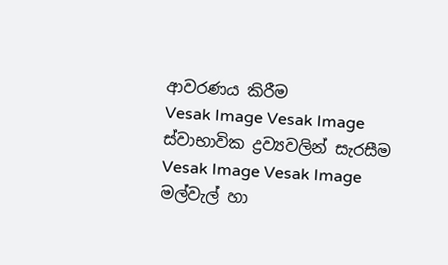ආවරණය කිරීම
Vesak Image Vesak Image
ස්වාභාවික ද්‍රව්‍යවලින් සැරසීම
Vesak Image Vesak Image
මල්වැල් හා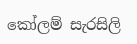කෝලම් සැරසිලි